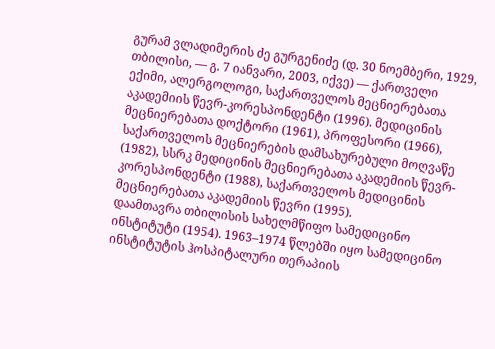გურამ ვლადიმერის ძე გურგენიძე (დ. 30 ნოემბერი, 1929, თბილისი, — გ. 7 იანვარი, 2003, იქვე) — ქართველი ექიმი, ალერგოლოგი, საქართველოს მეცნიერებათა აკადემიის წევრ-კორესპონდენტი (1996). მედიცინის მეცნიერებათა დოქტორი (1961), პროფესორი (1966), საქართველოს მეცნიერების დამსახურებული მოღვაწე (1982), სსრკ მედიცინის მეცნიერებათა აკადემიის წევრ-კორესპონდენტი (1988), საქართველოს მედიცინის მეცნიერებათა აკადემიის წევრი (1995).
დაამთავრა თბილისის სახელმწიფო სამედიცინო ინსტიტუტი (1954). 1963–1974 წლებში იყო სამედიცინო ინსტიტუტის ჰოსპიტალური თერაპიის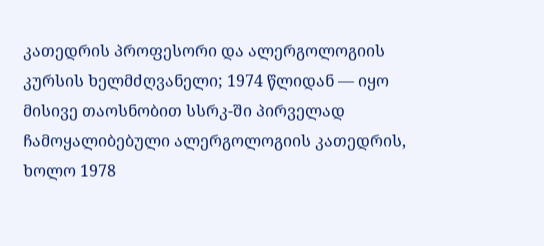კათედრის პროფესორი და ალერგოლოგიის კურსის ხელმძღვანელი; 1974 წლიდან — იყო მისივე თაოსნობით სსრკ-ში პირველად ჩამოყალიბებული ალერგოლოგიის კათედრის, ხოლო 1978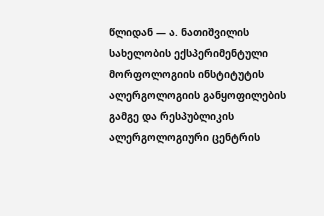წლიდან — ა. ნათიშვილის სახელობის ექსპერიმენტული მორფოლოგიის ინსტიტუტის ალერგოლოგიის განყოფილების გამგე და რესპუბლიკის ალერგოლოგიური ცენტრის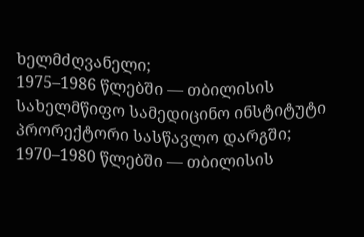ხელმძღვანელი;
1975–1986 წლებში — თბილისის სახელმწიფო სამედიცინო ინსტიტუტი პრორექტორი სასწავლო დარგში; 1970–1980 წლებში — თბილისის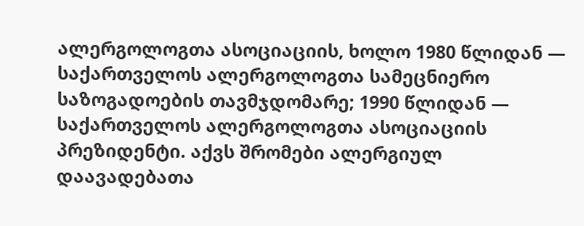ალერგოლოგთა ასოციაციის, ხოლო 1980 წლიდან — საქართველოს ალერგოლოგთა სამეცნიერო საზოგადოების თავმჯდომარე; 1990 წლიდან — საქართველოს ალერგოლოგთა ასოციაციის პრეზიდენტი. აქვს შრომები ალერგიულ დაავადებათა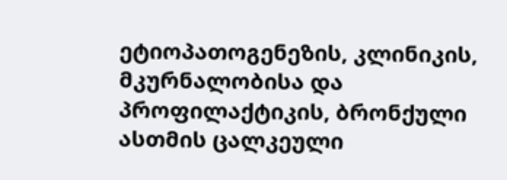ეტიოპათოგენეზის, კლინიკის, მკურნალობისა და პროფილაქტიკის, ბრონქული ასთმის ცალკეული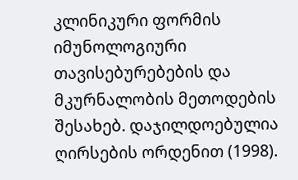კლინიკური ფორმის იმუნოლოგიური თავისებურებების და მკურნალობის მეთოდების შესახებ. დაჯილდოებულია ღირსების ორდენით (1998).